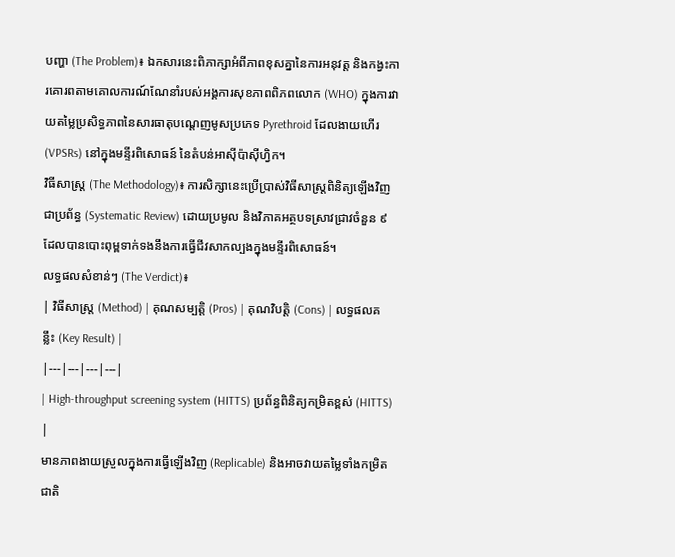បញ្ហា (The Problem)៖ ឯកសារនេះពិភាក្សាអំពីភាពខុសគ្នានៃការអនុវត្ត និងកង្វះការគោរពតាមគោលការណ៍ណែនាំរបស់អង្គការសុខភាពពិភពលោក (WHO) ក្នុងការវាយតម្លៃប្រសិទ្ធភាពនៃសារធាតុបណ្តេញមូសប្រភេទ Pyrethroid ដែលងាយហើរ (VPSRs) នៅក្នុងមន្ទីរពិសោធន៍ នៃតំបន់អាស៊ីប៉ាស៊ីហ្វិក។
វិធីសាស្ត្រ (The Methodology)៖ ការសិក្សានេះប្រើប្រាស់វិធីសាស្ត្រពិនិត្យឡើងវិញជាប្រព័ន្ធ (Systematic Review) ដោយប្រមូល និងវិភាគអត្ថបទស្រាវជ្រាវចំនួន ៩ ដែលបានបោះពុម្ពទាក់ទងនឹងការធ្វើជីវសាកល្បងក្នុងមន្ទីរពិសោធន៍។
លទ្ធផលសំខាន់ៗ (The Verdict)៖
| វិធីសាស្ត្រ (Method) | គុណសម្បត្តិ (Pros) | គុណវិបត្តិ (Cons) | លទ្ធផលគន្លឹះ (Key Result) |
|---|---|---|---|
| High-throughput screening system (HITTS) ប្រព័ន្ធពិនិត្យកម្រិតខ្ពស់ (HITTS) |
មានភាពងាយស្រួលក្នុងការធ្វើឡើងវិញ (Replicable) និងអាចវាយតម្លៃទាំងកម្រិតជាតិ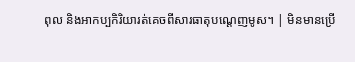ពុល និងអាកប្បកិរិយារត់គេចពីសារធាតុបណ្តេញមូស។ | មិនមានប្រើ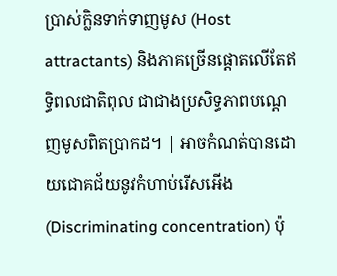ប្រាស់ក្លិនទាក់ទាញមូស (Host attractants) និងភាគច្រើនផ្តោតលើតែឥទ្ធិពលជាតិពុល ជាជាងប្រសិទ្ធភាពបណ្តេញមូសពិតប្រាកដ។ | អាចកំណត់បានដោយជោគជ័យនូវកំហាប់រើសអើង (Discriminating concentration) ប៉ុ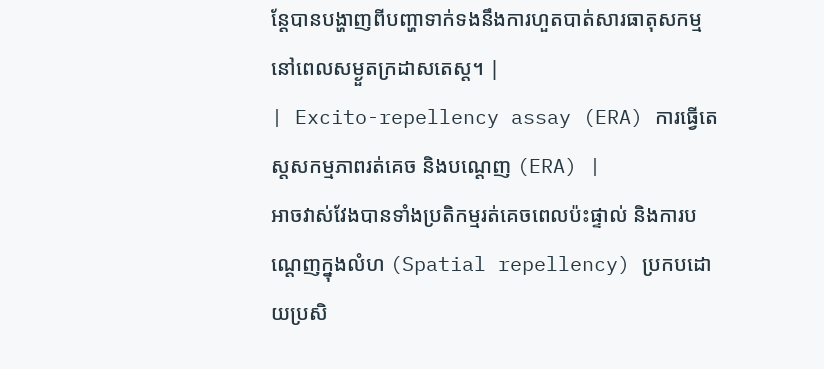ន្តែបានបង្ហាញពីបញ្ហាទាក់ទងនឹងការហួតបាត់សារធាតុសកម្មនៅពេលសម្ងួតក្រដាសតេស្ត។ |
| Excito-repellency assay (ERA) ការធ្វើតេស្តសកម្មភាពរត់គេច និងបណ្តេញ (ERA) |
អាចវាស់វែងបានទាំងប្រតិកម្មរត់គេចពេលប៉ះផ្ទាល់ និងការបណ្តេញក្នុងលំហ (Spatial repellency) ប្រកបដោយប្រសិ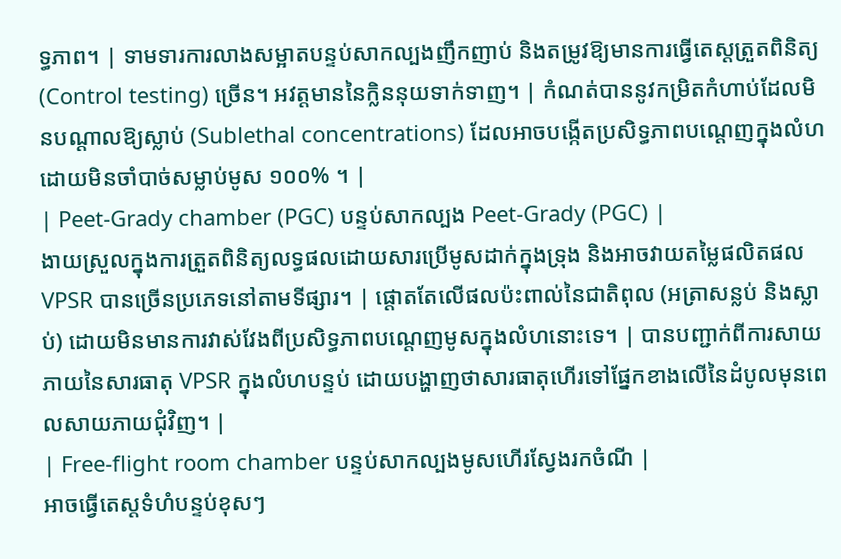ទ្ធភាព។ | ទាមទារការលាងសម្អាតបន្ទប់សាកល្បងញឹកញាប់ និងតម្រូវឱ្យមានការធ្វើតេស្តត្រួតពិនិត្យ (Control testing) ច្រើន។ អវត្តមាននៃក្លិននុយទាក់ទាញ។ | កំណត់បាននូវកម្រិតកំហាប់ដែលមិនបណ្តាលឱ្យស្លាប់ (Sublethal concentrations) ដែលអាចបង្កើតប្រសិទ្ធភាពបណ្តេញក្នុងលំហដោយមិនចាំបាច់សម្លាប់មូស ១០០% ។ |
| Peet-Grady chamber (PGC) បន្ទប់សាកល្បង Peet-Grady (PGC) |
ងាយស្រួលក្នុងការត្រួតពិនិត្យលទ្ធផលដោយសារប្រើមូសដាក់ក្នុងទ្រុង និងអាចវាយតម្លៃផលិតផល VPSR បានច្រើនប្រភេទនៅតាមទីផ្សារ។ | ផ្តោតតែលើផលប៉ះពាល់នៃជាតិពុល (អត្រាសន្លប់ និងស្លាប់) ដោយមិនមានការវាស់វែងពីប្រសិទ្ធភាពបណ្តេញមូសក្នុងលំហនោះទេ។ | បានបញ្ជាក់ពីការសាយភាយនៃសារធាតុ VPSR ក្នុងលំហបន្ទប់ ដោយបង្ហាញថាសារធាតុហើរទៅផ្នែកខាងលើនៃដំបូលមុនពេលសាយភាយជុំវិញ។ |
| Free-flight room chamber បន្ទប់សាកល្បងមូសហើរស្វែងរកចំណី |
អាចធ្វើតេស្តទំហំបន្ទប់ខុសៗ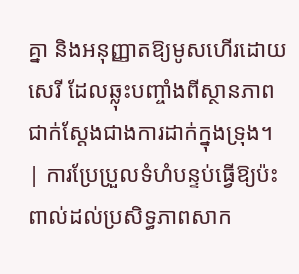គ្នា និងអនុញ្ញាតឱ្យមូសហើរដោយសេរី ដែលឆ្លុះបញ្ចាំងពីស្ថានភាពជាក់ស្តែងជាងការដាក់ក្នុងទ្រុង។ | ការប្រែប្រួលទំហំបន្ទប់ធ្វើឱ្យប៉ះពាល់ដល់ប្រសិទ្ធភាពសាក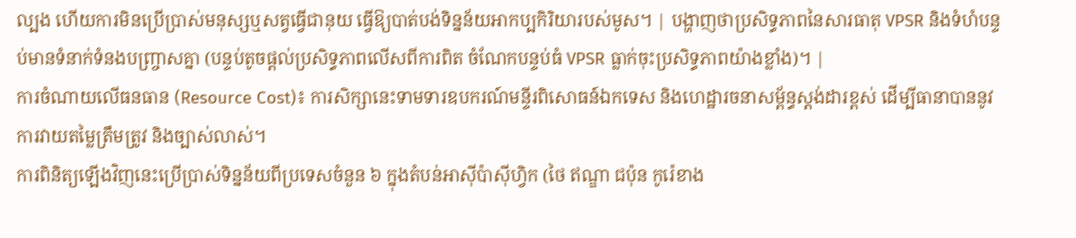ល្បង ហើយការមិនប្រើប្រាស់មនុស្សឬសត្វធ្វើជានុយ ធ្វើឱ្យបាត់បង់ទិន្នន័យអាកប្បកិរិយារបស់មូស។ | បង្ហាញថាប្រសិទ្ធភាពនៃសារធាតុ VPSR និងទំហំបន្ទប់មានទំនាក់ទំនងបញ្ច្រាសគ្នា (បន្ទប់តូចផ្តល់ប្រសិទ្ធភាពលើសពីការពិត ចំណែកបន្ទប់ធំ VPSR ធ្លាក់ចុះប្រសិទ្ធភាពយ៉ាងខ្លាំង)។ |
ការចំណាយលើធនធាន (Resource Cost)៖ ការសិក្សានេះទាមទារឧបករណ៍មន្ទីរពិសោធន៍ឯកទេស និងហេដ្ឋារចនាសម្ព័ន្ធស្តង់ដារខ្ពស់ ដើម្បីធានាបាននូវការវាយតម្លៃត្រឹមត្រូវ និងច្បាស់លាស់។
ការពិនិត្យឡើងវិញនេះប្រើប្រាស់ទិន្នន័យពីប្រទេសចំនួន ៦ ក្នុងតំបន់អាស៊ីប៉ាស៊ីហ្វិក (ថៃ ឥណ្ឌា ជប៉ុន កូរ៉េខាង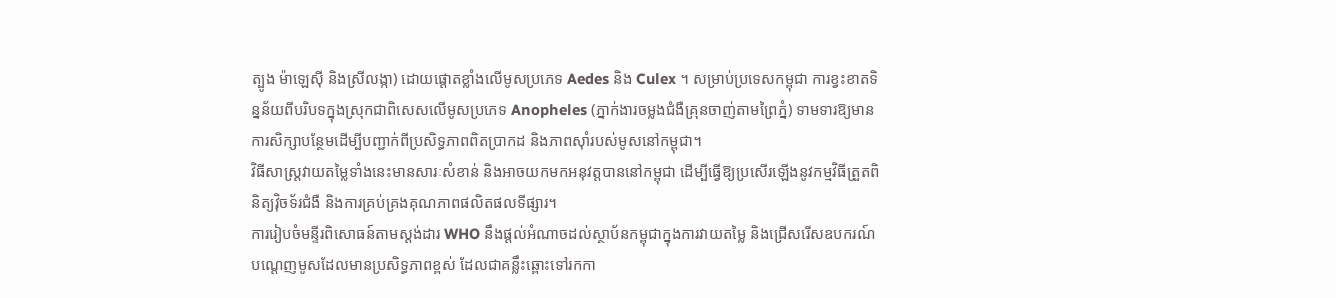ត្បូង ម៉ាឡេស៊ី និងស្រីលង្កា) ដោយផ្តោតខ្លាំងលើមូសប្រភេទ Aedes និង Culex ។ សម្រាប់ប្រទេសកម្ពុជា ការខ្វះខាតទិន្នន័យពីបរិបទក្នុងស្រុកជាពិសេសលើមូសប្រភេទ Anopheles (ភ្នាក់ងារចម្លងជំងឺគ្រុនចាញ់តាមព្រៃភ្នំ) ទាមទារឱ្យមានការសិក្សាបន្ថែមដើម្បីបញ្ជាក់ពីប្រសិទ្ធភាពពិតប្រាកដ និងភាពស៊ាំរបស់មូសនៅកម្ពុជា។
វិធីសាស្ត្រវាយតម្លៃទាំងនេះមានសារៈសំខាន់ និងអាចយកមកអនុវត្តបាននៅកម្ពុជា ដើម្បីធ្វើឱ្យប្រសើរឡើងនូវកម្មវិធីត្រួតពិនិត្យវ៉ិចទ័រជំងឺ និងការគ្រប់គ្រងគុណភាពផលិតផលទីផ្សារ។
ការរៀបចំមន្ទីរពិសោធន៍តាមស្តង់ដារ WHO នឹងផ្តល់អំណាចដល់ស្ថាប័នកម្ពុជាក្នុងការវាយតម្លៃ និងជ្រើសរើសឧបករណ៍បណ្តេញមូសដែលមានប្រសិទ្ធភាពខ្ពស់ ដែលជាគន្លឹះឆ្ពោះទៅរកកា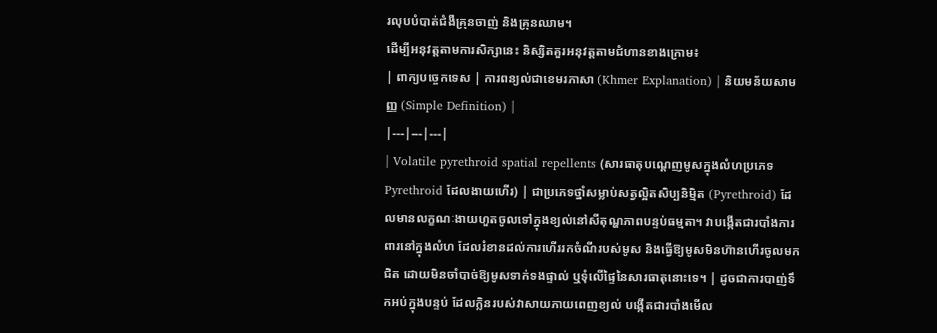រលុបបំបាត់ជំងឺគ្រុនចាញ់ និងគ្រុនឈាម។
ដើម្បីអនុវត្តតាមការសិក្សានេះ និស្សិតគួរអនុវត្តតាមជំហានខាងក្រោម៖
| ពាក្យបច្ចេកទេស | ការពន្យល់ជាខេមរភាសា (Khmer Explanation) | និយមន័យសាមញ្ញ (Simple Definition) |
|---|---|---|
| Volatile pyrethroid spatial repellents (សារធាតុបណ្តេញមូសក្នុងលំហប្រភេទ Pyrethroid ដែលងាយហើរ) | ជាប្រភេទថ្នាំសម្លាប់សត្វល្អិតសិប្បនិម្មិត (Pyrethroid) ដែលមានលក្ខណៈងាយហួតចូលទៅក្នុងខ្យល់នៅសីតុណ្ហភាពបន្ទប់ធម្មតា។ វាបង្កើតជារបាំងការពារនៅក្នុងលំហ ដែលរំខានដល់ការហើររកចំណីរបស់មូស និងធ្វើឱ្យមូសមិនហ៊ានហើរចូលមកជិត ដោយមិនចាំបាច់ឱ្យមូសទាក់ទងផ្ទាល់ ឬទុំលើផ្ទៃនៃសារធាតុនោះទេ។ | ដូចជាការបាញ់ទឹកអប់ក្នុងបន្ទប់ ដែលក្លិនរបស់វាសាយភាយពេញខ្យល់ បង្កើតជារបាំងមើល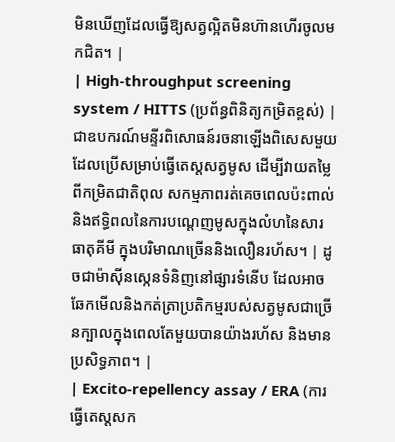មិនឃើញដែលធ្វើឱ្យសត្វល្អិតមិនហ៊ានហើរចូលមកជិត។ |
| High-throughput screening system / HITTS (ប្រព័ន្ធពិនិត្យកម្រិតខ្ពស់) | ជាឧបករណ៍មន្ទីរពិសោធន៍រចនាឡើងពិសេសមួយ ដែលប្រើសម្រាប់ធ្វើតេស្តសត្វមូស ដើម្បីវាយតម្លៃពីកម្រិតជាតិពុល សកម្មភាពរត់គេចពេលប៉ះពាល់ និងឥទ្ធិពលនៃការបណ្តេញមូសក្នុងលំហនៃសារធាតុគីមី ក្នុងបរិមាណច្រើននិងលឿនរហ័ស។ | ដូចជាម៉ាស៊ីនស្កេនទំនិញនៅផ្សារទំនើប ដែលអាចឆែកមើលនិងកត់ត្រាប្រតិកម្មរបស់សត្វមូសជាច្រើនក្បាលក្នុងពេលតែមួយបានយ៉ាងរហ័ស និងមានប្រសិទ្ធភាព។ |
| Excito-repellency assay / ERA (ការធ្វើតេស្តសក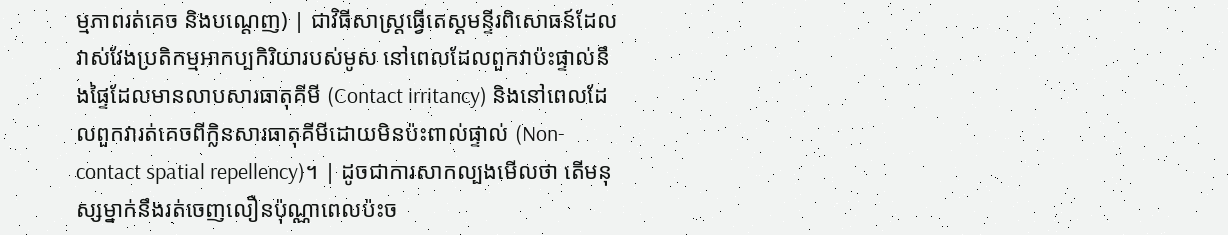ម្មភាពរត់គេច និងបណ្តេញ) | ជាវិធីសាស្ត្រធ្វើតេស្តមន្ទីរពិសោធន៍ដែលវាស់វែងប្រតិកម្មអាកប្បកិរិយារបស់មូស នៅពេលដែលពួកវាប៉ះផ្ទាល់នឹងផ្ទៃដែលមានលាបសារធាតុគីមី (Contact irritancy) និងនៅពេលដែលពួកវារត់គេចពីក្លិនសារធាតុគីមីដោយមិនប៉ះពាល់ផ្ទាល់ (Non-contact spatial repellency)។ | ដូចជាការសាកល្បងមើលថា តើមនុស្សម្នាក់នឹងរត់ចេញលឿនប៉ុណ្ណាពេលប៉ះច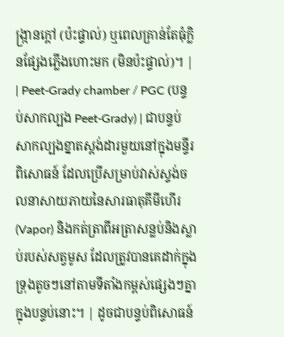ង្ក្រានក្តៅ (ប៉ះផ្ទាល់) ឬពេលគ្រាន់តែធុំក្លិនផ្សែងភ្លើងហោះមក (មិនប៉ះផ្ទាល់)។ |
| Peet-Grady chamber / PGC (បន្ទប់សាកល្បង Peet-Grady) | ជាបន្ទប់សាកល្បងខ្នាតស្តង់ដារមួយនៅក្នុងមន្ទីរពិសោធន៍ ដែលប្រើសម្រាប់វាស់ស្ទង់ចលនាសាយភាយនៃសារធាតុគីមីហើរ (Vapor) និងកត់ត្រាពីអត្រាសន្លប់និងស្លាប់របស់សត្វមូស ដែលត្រូវបានគេដាក់ក្នុងទ្រុងតូចៗនៅតាមទីតាំងកម្ពស់ផ្សេងៗគ្នាក្នុងបន្ទប់នោះ។ | ដូចជាបន្ទប់ពិសោធន៍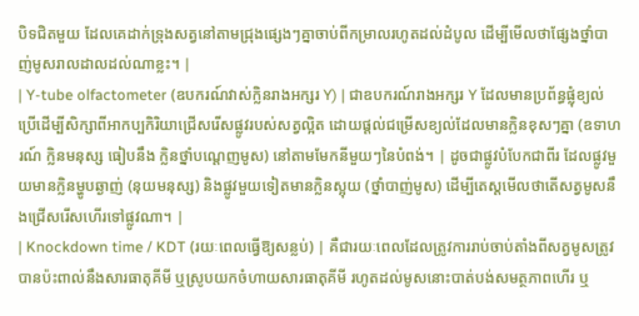បិទជិតមួយ ដែលគេដាក់ទ្រុងសត្វនៅតាមជ្រុងផ្សេងៗគ្នាចាប់ពីកម្រាលរហូតដល់ដំបូល ដើម្បីមើលថាផ្សែងថ្នាំបាញ់មូសរាលដាលដល់ណាខ្លះ។ |
| Y-tube olfactometer (ឧបករណ៍វាស់ក្លិនរាងអក្សរ Y) | ជាឧបករណ៍រាងអក្សរ Y ដែលមានប្រព័ន្ធផ្លុំខ្យល់ ប្រើដើម្បីសិក្សាពីអាកប្បកិរិយាជ្រើសរើសផ្លូវរបស់សត្វល្អិត ដោយផ្តល់ជម្រើសខ្យល់ដែលមានក្លិនខុសៗគ្នា (ឧទាហរណ៍ ក្លិនមនុស្ស ធៀបនឹង ក្លិនថ្នាំបណ្តេញមូស) នៅតាមមែកនីមួយៗនៃបំពង់។ | ដូចជាផ្លូវបំបែកជាពីរ ដែលផ្លូវមួយមានក្លិនម្ហូបឆ្ងាញ់ (នុយមនុស្ស) និងផ្លូវមួយទៀតមានក្លិនស្អុយ (ថ្នាំបាញ់មូស) ដើម្បីតេស្តមើលថាតើសត្វមូសនឹងជ្រើសរើសហើរទៅផ្លូវណា។ |
| Knockdown time / KDT (រយៈពេលធ្វើឱ្យសន្លប់) | គឺជារយៈពេលដែលត្រូវការរាប់ចាប់តាំងពីសត្វមូសត្រូវបានប៉ះពាល់នឹងសារធាតុគីមី ឬស្រូបយកចំហាយសារធាតុគីមី រហូតដល់មូសនោះបាត់បង់សមត្ថភាពហើរ ឬ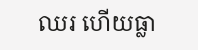ឈរ ហើយធ្លា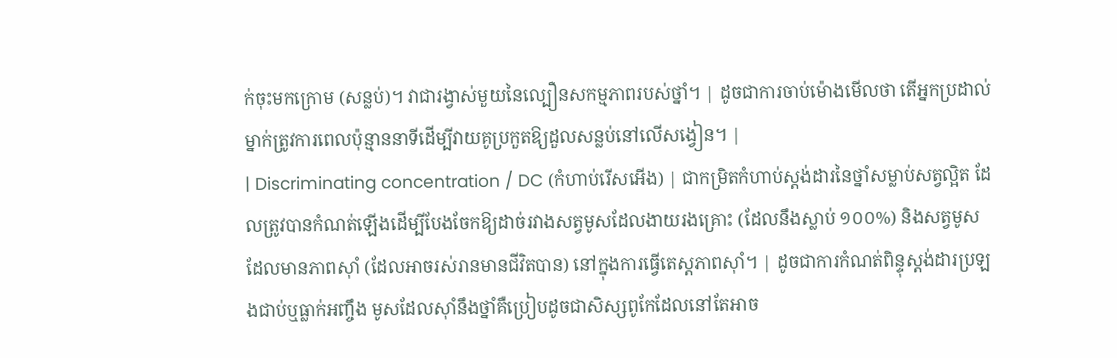ក់ចុះមកក្រោម (សន្លប់)។ វាជារង្វាស់មួយនៃល្បឿនសកម្មភាពរបស់ថ្នាំ។ | ដូចជាការចាប់ម៉ោងមើលថា តើអ្នកប្រដាល់ម្នាក់ត្រូវការពេលប៉ុន្មាននាទីដើម្បីវាយគូប្រកួតឱ្យដួលសន្លប់នៅលើសង្វៀន។ |
| Discriminating concentration / DC (កំហាប់រើសអើង) | ជាកម្រិតកំហាប់ស្តង់ដារនៃថ្នាំសម្លាប់សត្វល្អិត ដែលត្រូវបានកំណត់ឡើងដើម្បីបែងចែកឱ្យដាច់រវាងសត្វមូសដែលងាយរងគ្រោះ (ដែលនឹងស្លាប់ ១០០%) និងសត្វមូសដែលមានភាពស៊ាំ (ដែលអាចរស់រានមានជីវិតបាន) នៅក្នុងការធ្វើតេស្តភាពស៊ាំ។ | ដូចជាការកំណត់ពិន្ទុស្តង់ដារប្រឡងជាប់ឬធ្លាក់អញ្ចឹង មូសដែលស៊ាំនឹងថ្នាំគឺប្រៀបដូចជាសិស្សពូកែដែលនៅតែអាច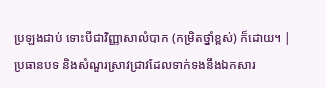ប្រឡងជាប់ ទោះបីជាវិញ្ញាសាលំបាក (កម្រិតថ្នាំខ្ពស់) ក៏ដោយ។ |
ប្រធានបទ និងសំណួរស្រាវជ្រាវដែលទាក់ទងនឹងឯកសារ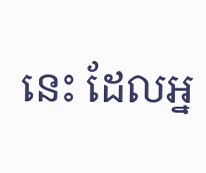នេះ ដែលអ្ន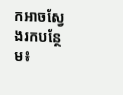កអាចស្វែងរកបន្ថែម៖